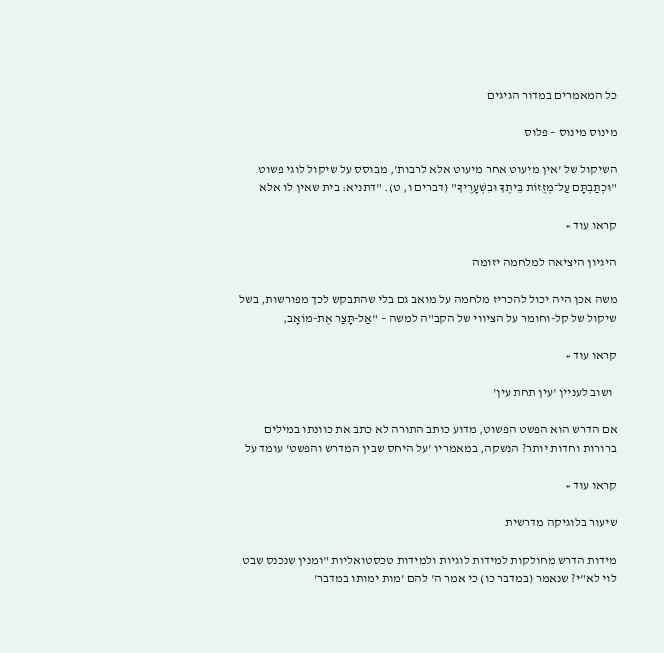כל המאמרים במדור הגיגים

מינוס מינוס – פלוס

השיקול של 'אין מיעוט אחר מיעוט אלא לרבות', מבוסס על שיקול לוגי פשוט "וּכְתַבְתָּם עַל־מְזֻזוֹת בֵּיתֶךָ וּבִשְׁעָרֶיךָ" (דברים ו, ט). "דתניא: בית שאין לו אלא

קראו עוד »

היגיון היציאה למלחמה יזומה

משה אכן היה יכול להכריז מלחמה על מואב גם בלי שהתבקש לכך מפורשות, בשל שיקול של קל-וחומר על הציווי של הקב"ה למשה – "אַל-תָּצַר אֶת-מוֹאָב,

קראו עוד »

  ושוב לעניין 'עין תחת עין'

אם הדרש הוא הפשט הפשוט, מדוע כותב התורה לא כתב את כוונתו במילים ברורות וחדות יותר? הנשקה, במאמריו 'על היחס שבין המדרש והפשט' עומד על

קראו עוד »

שיעור בלוגיקה מדרשית

מידות הדרש מחולקות למידות לוגיות ולמידות טכסטואליות "ומנין שנכנס שבט לוי לא"י? שנאמר (במדבר כו) כי אמר ה' להם 'מות ימותו במדבר'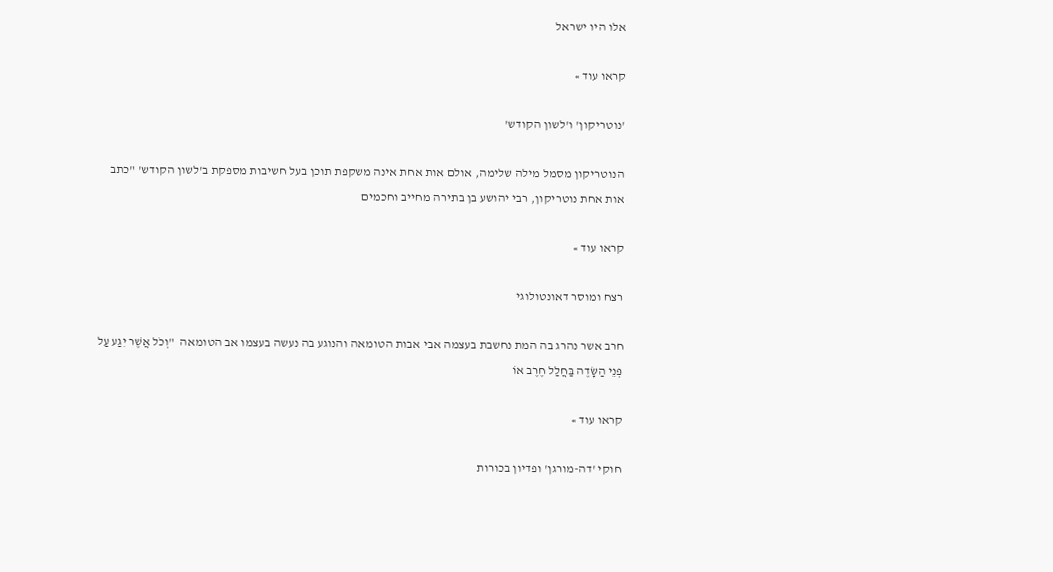אלו היו ישראל

קראו עוד »

'נוטריקון' ו'לשון הקודש'

הנוטריקון מסמל מילה שלימה, אולם אות אחת אינה משקפת תוכן בעל חשיבות מספקת ב'לשון הקודש' "כתב אות אחת נוטריקון, רבי יהושע בן בתירה מחייב וחכמים

קראו עוד »

רצח ומוסר דאונטולוגי

חרב אשר נהרג בה המת נחשבת בעצמה אבי אבות הטומאה והנוגע בה נעשה בעצמו אב הטומאה  "וְכֹל אֲשֶׁר יִגַּע עַל פְּנֵי הַשָּׂדֶה בַּחֲלַל חֶרֶב אוֹ

קראו עוד »

חוקי 'דה-מורגן' ופדיון בכורות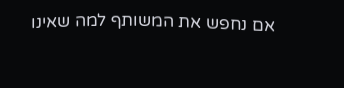אם נחפש את המשותף למה שאינו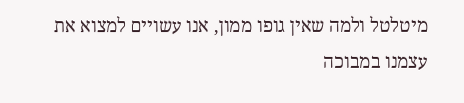מיטלטל ולמה שאין גופו ממון, אנו עשויים למצוא את עצמנו במבוכה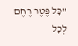"כָּל פֶּטֶר רֶחֶם לְכָל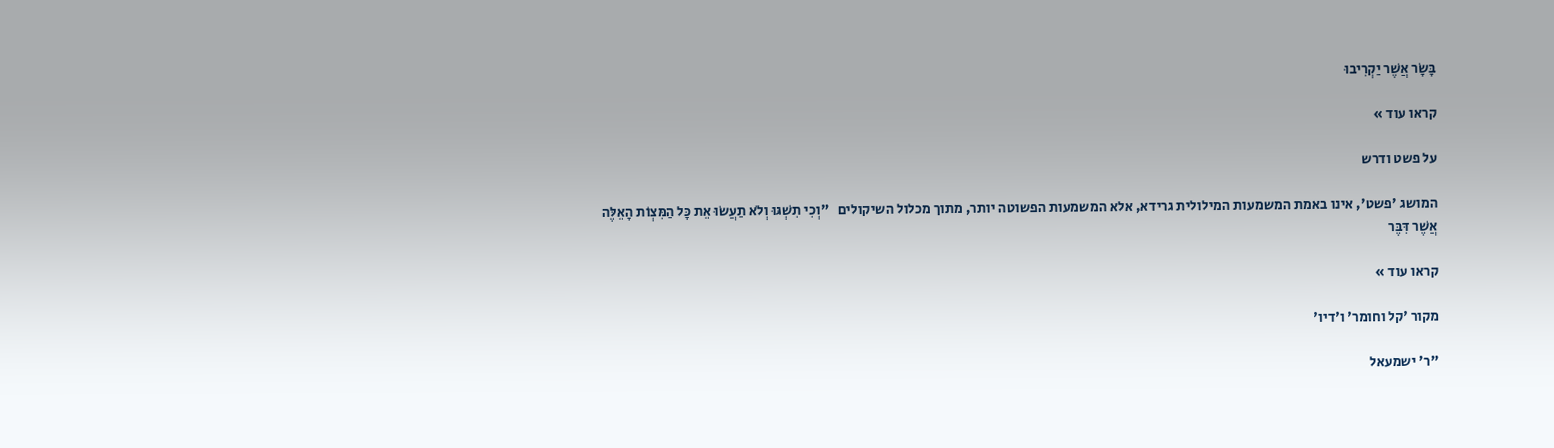בָּשָׂר אֲשֶׁר יַקְרִיבוּ

קראו עוד »

על פשט ודרש

המושג 'פשט', אינו באמת המשמעות המילולית גרידא, אלא המשמעות הפשוטה יותר, מתוך מכלול השיקולים   "וְכִי תִשְׁגּוּ וְלֹא תַעֲשׂוּ אֵת כָּל הַמִּצְוֹת הָאֵלֶּה אֲשֶׁר דִּבֶּר

קראו עוד »

מקור 'קל וחומר' ו'דיו'

"ר' ישמעאל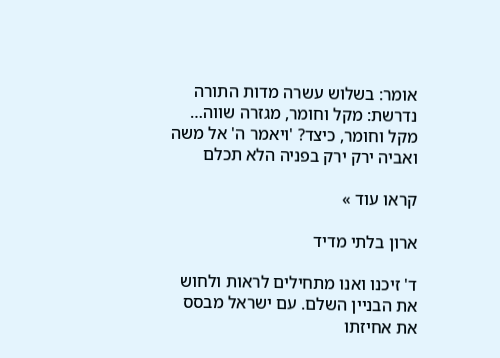אומר: בשלוש עשרה מדות התורה נדרשת: מקל וחומר, מגזרה שווה… מקל וחומר, כיצד? 'ויאמר ה' אל משה ואביה ירק ירק בפניה הלא תכלם

קראו עוד »

ארון בלתי מדיד

ד' זיכנו ואנו מתחילים לראות ולחוש את הבניין השלם. עם ישראל מבסס את אחיזתו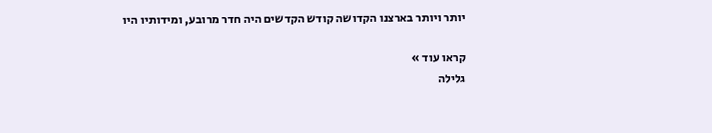יותר ויותר בארצנו הקדושה קודש הקדשים היה חדר מרובע, ומידותיו היו

קראו עוד »
גלילה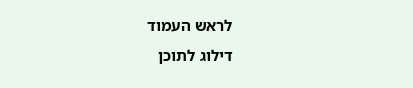לראש העמוד
דילוג לתוכן